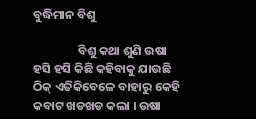ବୁଦ୍ଧିମାନ ବିଶୁ

                ବିଶୁ କଥା ଶୁଣି ଉଷା ହସି ହସି କିଛି କହିବାକୁ ଯାଉଛି ଠିକ୍ ଏତିକିବେଳେ ବାହାରୁ କେହି କବାଟ ଖଡଖଡ କଲା । ଉଷା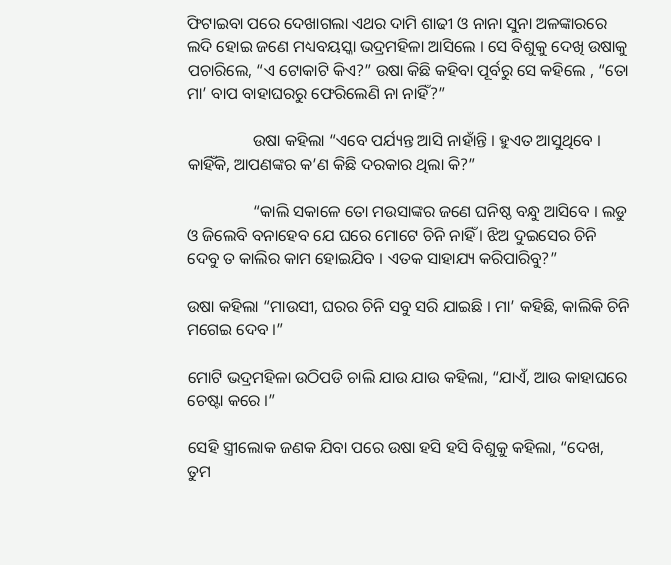ଫିଟାଇବା ପରେ ଦେଖାଗଲା ଏଥର ଦାମି ଶାଢୀ ଓ ନାନା ସୁନା ଅଳଙ୍କାରରେ ଲଦି ହୋଇ ଜଣେ ମଧ୍ୟବୟସ୍କା ଭଦ୍ରମହିଳା ଆସିଲେ । ସେ ବିଶୁକୁ ଦେଖି ଉଷାକୁ ପଚାରିଲେ, “ଏ ଟୋକାଟି କିଏ?” ଉଷା କିଛି କହିବା ପୂର୍ବରୁ ସେ କହିଲେ , “ତୋ ମା’ ବାପ ବାହାଘରରୁ ଫେରିଲେଣି ନା ନାହିଁ?”

                ଉଷା କହିଲା “ଏବେ ପର୍ଯ୍ୟନ୍ତ ଆସି ନାହାଁନ୍ତି । ହୁଏତ ଆସୁଥିବେ । କାହିଁକି, ଆପଣଙ୍କର କ’ଣ କିଛି ଦରକାର ଥିଲା କି?”

                “କାଲି ସକାଳେ ତୋ ମଉସାଙ୍କର ଜଣେ ଘନିଷ୍ଠ ବନ୍ଧୁ ଆସିବେ । ଲଡୁ ଓ ଜିଲେବି ବନାହେବ ଯେ ଘରେ ମୋଟେ ଚିନି ନାହିଁ । ଝିଅ ଦୁଇସେର ଚିନି ଦେବୁ ତ କାଲିର କାମ ହୋଇଯିବ । ଏତକ ସାହାଯ୍ୟ କରିପାରିବୁ?”

ଉଷା କହିଲା “ମାଉସୀ, ଘରର ଚିନି ସବୁ ସରି ଯାଇଛି । ମା’ କହିଛି, କାଲିକି ଚିନି ମଗେଇ ଦେବ ।”

ମୋଟି ଭଦ୍ରମହିଳା ଉଠିପଡି ଚାଲି ଯାଉ ଯାଉ କହିଲା, “ଯାଏଁ, ଆଉ କାହାଘରେ ଚେଷ୍ଟା କରେ ।”

ସେହି ସ୍ତ୍ରୀଲୋକ ଜଣକ ଯିବା ପରେ ଉଷା ହସି ହସି ବିଶୁକୁ କହିଲା, “ଦେଖ, ତୁମ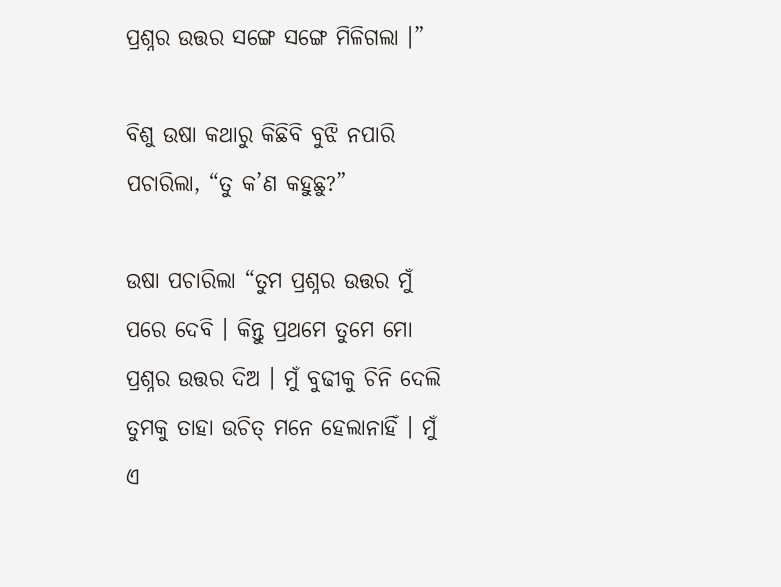ପ୍ରଶ୍ନର ଉତ୍ତର ସଙ୍ଗେ ସଙ୍ଗେ ମିଳିଗଲା ।”

ବିଶୁ ଉଷା କଥାରୁ କିଛିବି ବୁଝି ନପାରି ପଚାରିଲା, “ତୁ କ’ଣ କହୁଛୁ?”

ଉଷା ପଚାରିଲା “ତୁମ ପ୍ରଶ୍ନର ଉତ୍ତର ମୁଁ ପରେ ଦେବି । କିନ୍ତୁ ପ୍ରଥମେ ତୁମେ ମୋ ପ୍ରଶ୍ନର ଉତ୍ତର ଦିଅ । ମୁଁ ବୁଢୀକୁ ଚିନି ଦେଲି ତୁମକୁ ତାହା ଉଚିତ୍ ମନେ ହେଲାନାହିଁ । ମୁଁ ଏ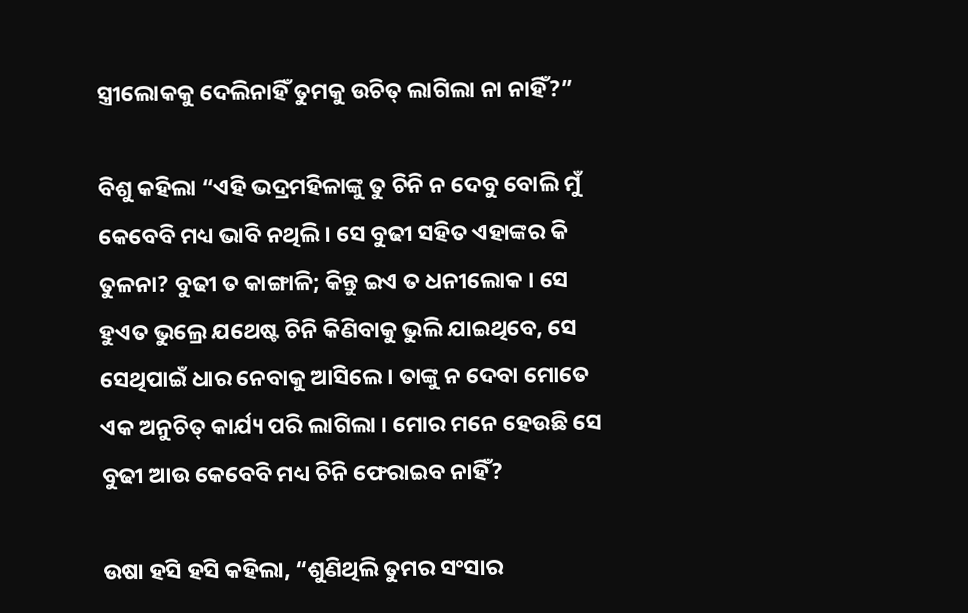ସ୍ତ୍ରୀଲୋକକୁ ଦେଲିନାହିଁ ତୁମକୁ ଉଚିତ୍ ଲାଗିଲା ନା ନାହିଁ?”

ବିଶୁ କହିଲା “ଏହି ଭଦ୍ରମହିଳାଙ୍କୁ ତୁ ଚିନି ନ ଦେବୁ ବୋଲି ମୁଁ କେବେବି ମଧ୍ୟ ଭାବି ନଥିଲି । ସେ ବୁଢୀ ସହିତ ଏହାଙ୍କର କି ତୁଳନା? ବୁଢୀ ତ କାଙ୍ଗାଳି; କିନ୍ତୁ ଇଏ ତ ଧନୀଲୋକ । ସେ ହୁଏତ ଭୁଲ୍ରେ ଯଥେଷ୍ଟ ଚିନି କିଣିବାକୁ ଭୁଲି ଯାଇଥିବେ, ସେ ସେଥିପାଇଁ ଧାର ନେବାକୁ ଆସିଲେ । ତାଙ୍କୁ ନ ଦେବା ମୋତେ ଏକ ଅନୁଚିତ୍ କାର୍ଯ୍ୟ ପରି ଲାଗିଲା । ମୋର ମନେ ହେଉଛି ସେ ବୁଢୀ ଆଉ କେବେବି ମଧ୍ୟ ଚିନି ଫେରାଇବ ନାହିଁ?

ଉଷା ହସି ହସି କହିଲା, “ଶୁଣିଥିଲି ତୁମର ସଂସାର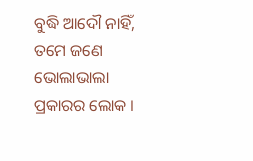ବୁଦ୍ଧି ଆଦୌ ନାହିଁ, ତମେ ଜଣେ ଭୋଲାଭାଲା ପ୍ରକାରର ଲୋକ ।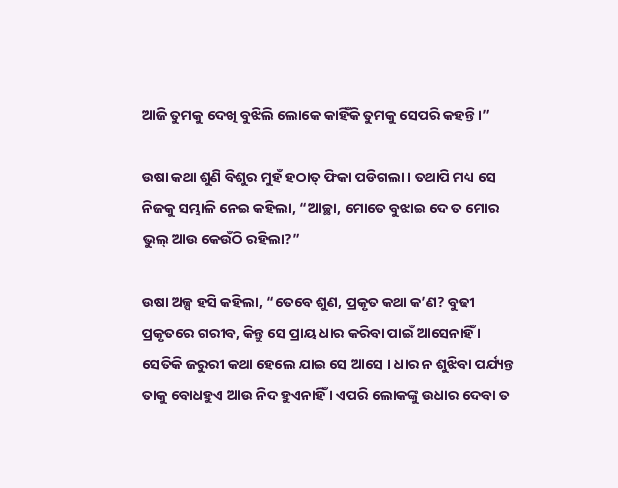ଆଜି ତୁମକୁ ଦେଖି ବୁଝିଲି ଲୋକେ କାହିଁକି ତୁମକୁ ସେପରି କହନ୍ତି ।”

ଉଷା କଥା ଶୁଣି ବିଶୁର ମୁହଁ ହଠାତ୍ ଫିକା ପଡିଗଲା । ତଥାପି ମଧ୍ୟ ସେ ନିଜକୁ ସମ୍ଭାଳି ନେଇ କହିଲା, “ଆଚ୍ଛା, ମୋତେ ବୁଝାଇ ଦେ ତ ମୋର ଭୁଲ୍ ଆଉ କେଉଁଠି ରହିଲା?”

ଉଷା ଅଳ୍ପ ହସି କହିଲା, “ତେବେ ଶୁଣ, ପ୍ରକୃତ କଥା କ’ଣ? ବୁଢୀ ପ୍ରକୃତରେ ଗରୀବ, କିନ୍ତୁ ସେ ପ୍ରାୟ ଧାର କରିବା ପାଇଁ ଆସେନାହିଁ । ସେତିକି ଜରୁରୀ କଥା ହେଲେ ଯାଇ ସେ ଆସେ । ଧାର ନ ଶୁଝିବା ପର୍ଯ୍ୟନ୍ତ ତାକୁ ବୋଧହୁଏ ଆଉ ନିଦ ହୁଏନାହିଁ । ଏପରି ଲୋକଙ୍କୁ ଉଧାର ଦେବା ତ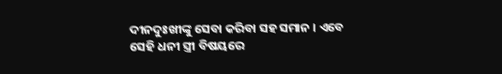ଦୀନଦୁଃଖୀଙ୍କୁ ସେବା କରିବା ସହ ସମାନ । ଏବେ ସେହି ଧନୀ ସ୍ତ୍ରୀ ବିଷୟରେ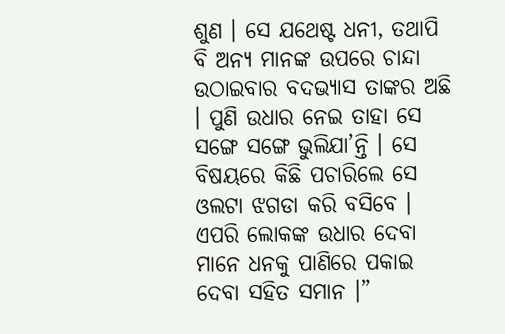ଶୁଣ । ସେ ଯଥେଷ୍ଟ ଧନୀ, ତଥାପି ବି ଅନ୍ୟ ମାନଙ୍କ ଉପରେ ଚାନ୍ଦା ଉଠାଇବାର ବଦଭ୍ୟାସ ତାଙ୍କର ଅଛି । ପୁଣି ଉଧାର ନେଇ ତାହା ସେ ସଙ୍ଗେ ସଙ୍ଗେ ଭୁଲିଯା’ନ୍ତି । ସେ ବିଷୟରେ କିଛି ପଚାରିଲେ ସେ ଓଲଟା ଝଗଡା କରି ବସିବେ । ଏପରି ଲୋକଙ୍କ ଉଧାର ଦେବା ମାନେ ଧନକୁ ପାଣିରେ ପକାଇ ଦେବା ସହିତ ସମାନ ।”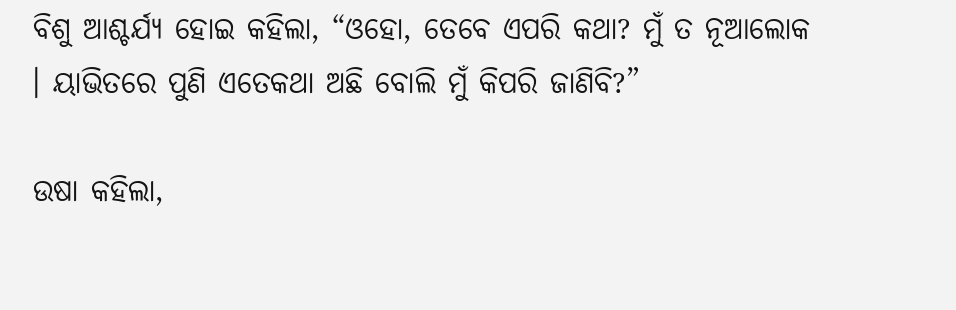ବିଶୁ ଆଶ୍ଚର୍ଯ୍ୟ ହୋଇ କହିଲା, “ଓହୋ, ତେବେ ଏପରି କଥା? ମୁଁ ତ ନୂଆଲୋକ । ୟାଭିତରେ ପୁଣି ଏତେକଥା ଅଛି ବୋଲି ମୁଁ କିପରି ଜାଣିବି?”

ଉଷା କହିଲା,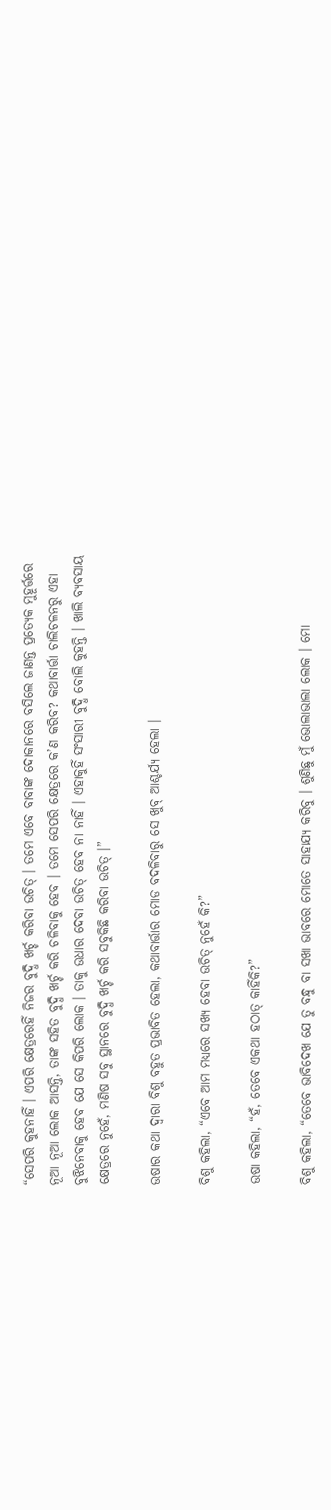“ସେପରି କୁହନାହିଁ । ଏପରି କ୍ଷେତ୍ରରେହିଁ ନିଜର ବୁଦ୍ଧି ଖର୍ଚ୍ଚ କରିବା ଉଚିତ୍ । ତମେ ଏବେ ବାବାଙ୍କ ଦୋକାନରେ ବସିଲେ ଜାଣନ୍ତ ପ୍ରତ୍ୟେକ ମୁହୂର୍ତ୍ତରେ ନୂଆ ନୂଆ ଲୋକ ଆସନ୍ତି, ତାଙ୍କ ସହିତ ବୁଦ୍ଧି ଖର୍ଚ୍ଚ କରି ଚଳିବାକୁ ହେବ । ତମେ ସେପରି କ୍ଷେତ୍ରରେ କ’ଣ କରିବ? କଥାବାର୍ତ୍ତା ଚାଲିଚଳନରୁ ଏହା ବୁଝିନେବାକୁ ହେବ ଯେ ସେ କିପରି ଲୋକ । ତାକୁ ଉଧାର ଦେବା ଉଚିତ୍ ହେବ ନା ନାହିଁ । ଏହାକୁହିଁ ସଂସାରୀ ବୁଦ୍ଧି ବୋଲି କୁହନ୍ତି । ଖାଲି ବ୍ୟବସାୟ କ୍ଷେତ୍ରରେ ନୁହେଁ, ମଣିଷ ସବୁ ସ୍ଥାନରେ ବୁଦ୍ଧି ଖର୍ଚ୍ଚ କରି ସବୁକିଛି କରିବା ଉଚିତ୍ ।”

ଉଷାର କଥା ଦ୍ୱାରା ବିଶୁ ବହୁତ ପ୍ରଭାବିତ ହେଲା, କଥାବାର୍ତ୍ତାର ମୋଡ ବଦଳିବାରୁ ସେ ଖୁବ୍ ଆଶ୍ଚର୍ଯ୍ୟ ହେଲା ।

ବିଶୁ କହିଲା, “ଏବେ ଆମ ମଧ୍ୟରେ ସଖ୍ୟ ହେବା ଉଚିତ୍ ନୁହେଁ କି?”

ଉଷା କହିଲା, “ହଁ, ତେବେ ଏକଥା ହଠାତ୍ କାହିଁକି?”

ବିଶୁ କହିଲା, “ତେବେ ଭାବିଦେଖ ଯେ ତୁ ବନ୍ଧୁ ବା ସଖା ଭାବରେ ମୋତେ ସାହାଯ୍ୟ କରିବୁ । ଶୁଣିଛୁ ମୁଁ ଭୋଲାଭାଲା ଲୋକ । ମୋ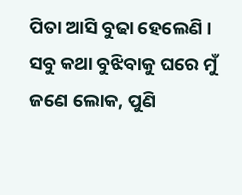ପିତା ଆସି ବୁଢା ହେଲେଣି । ସବୁ କଥା ବୁଝିବାକୁ ଘରେ ମୁଁ ଜଣେ ଲୋକ, ପୁଣି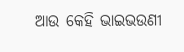ଆଉ କେହି ଭାଇଭଉଣୀ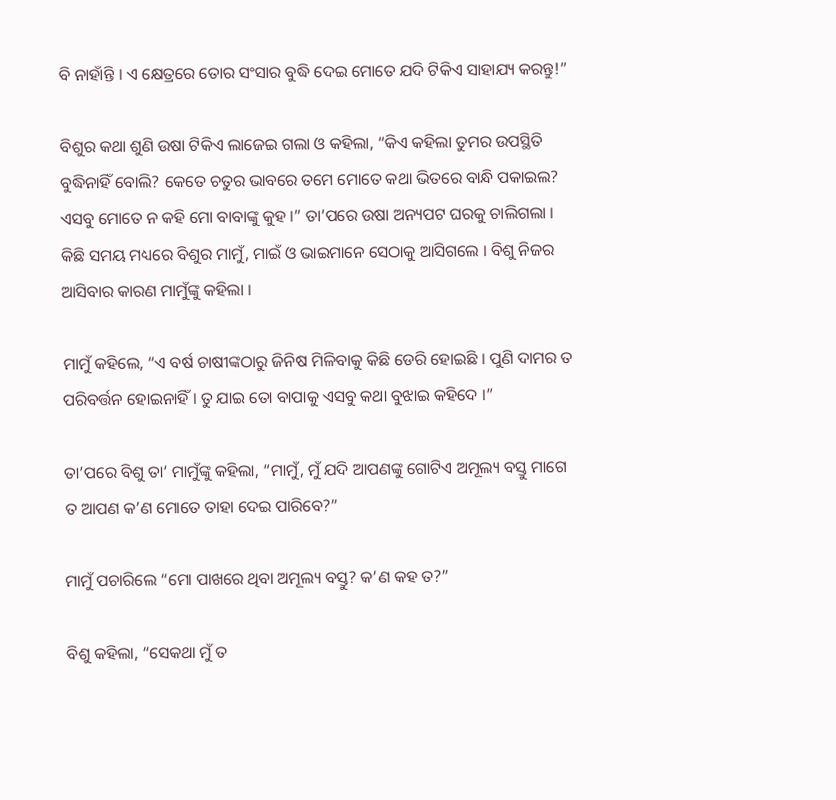ବି ନାହାଁନ୍ତି । ଏ କ୍ଷେତ୍ରରେ ତୋର ସଂସାର ବୁଦ୍ଧି ଦେଇ ମୋତେ ଯଦି ଟିକିଏ ସାହାଯ୍ୟ କରନ୍ତୁ!”

ବିଶୁର କଥା ଶୁଣି ଉଷା ଟିକିଏ ଲାଜେଇ ଗଲା ଓ କହିଲା, “କିଏ କହିଲା ତୁମର ଉପସ୍ଥିତି ବୁଦ୍ଧିନାହିଁ ବୋଲି? କେତେ ଚତୁର ଭାବରେ ତମେ ମୋତେ କଥା ଭିତରେ ବାନ୍ଧି ପକାଇଲ? ଏସବୁ ମୋତେ ନ କହି ମୋ ବାବାଙ୍କୁ କୁହ ।” ତା’ପରେ ଉଷା ଅନ୍ୟପଟ ଘରକୁ ଚାଲିଗଲା । କିଛି ସମୟ ମଧ୍ୟରେ ବିଶୁର ମାମୁଁ, ମାଇଁ ଓ ଭାଇମାନେ ସେଠାକୁ ଆସିଗଲେ । ବିଶୁ ନିଜର ଆସିବାର କାରଣ ମାମୁଁଙ୍କୁ କହିଲା ।

ମାମୁଁ କହିଲେ, “ଏ ବର୍ଷ ଚାଷୀଙ୍କଠାରୁ ଜିନିଷ ମିଳିବାକୁ କିଛି ଡେରି ହୋଇଛି । ପୁଣି ଦାମର ତ ପରିବର୍ତ୍ତନ ହୋଇନାହିଁ । ତୁ ଯାଇ ତୋ ବାପାକୁ ଏସବୁ କଥା ବୁଝାଇ କହିଦେ ।”

ତା’ପରେ ବିଶୁ ତା’ ମାମୁଁଙ୍କୁ କହିଲା, “ମାମୁଁ, ମୁଁ ଯଦି ଆପଣଙ୍କୁ ଗୋଟିଏ ଅମୂଲ୍ୟ ବସ୍ତୁ ମାଗେ ତ ଆପଣ କ’ଣ ମୋତେ ତାହା ଦେଇ ପାରିବେ?”

ମାମୁଁ ପଚାରିଲେ “ମୋ ପାଖରେ ଥିବା ଅମୂଲ୍ୟ ବସ୍ତୁ? କ’ଣ କହ ତ?”

ବିଶୁ କହିଲା, “ସେକଥା ମୁଁ ତ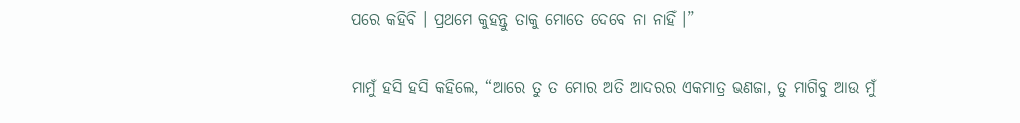ପରେ କହିବି । ପ୍ରଥମେ କୁହନ୍ତୁ ତାକୁ ମୋତେ ଦେବେ ନା ନାହିଁ ।”

ମାମୁଁ ହସି ହସି କହିଲେ, “ଆରେ ତୁ ତ ମୋର ଅତି ଆଦରର ଏକମାତ୍ର ଭଣଜା, ତୁ ମାଗିବୁ ଆଉ ମୁଁ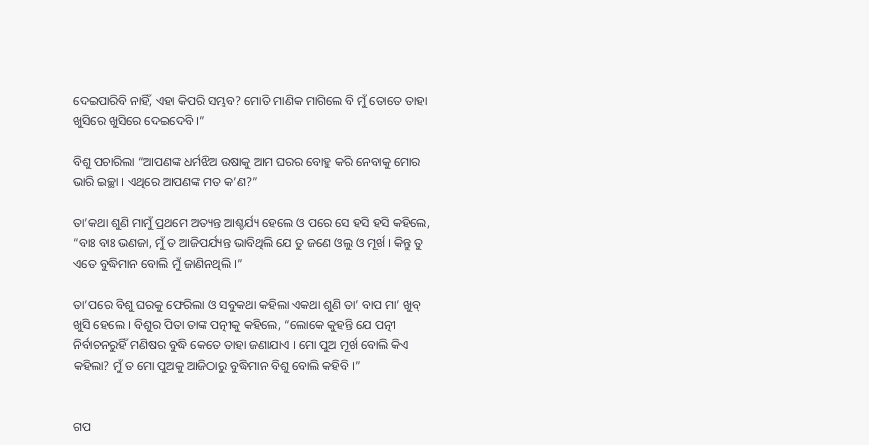ଦେଇପାରିବି ନାହିଁ, ଏହା କିପରି ସମ୍ଭବ? ମୋତି ମାଣିକ ମାଗିଲେ ବି ମୁଁ ତୋତେ ତାହା ଖୁସିରେ ଖୁସିରେ ଦେଇଦେବି ।”

ବିଶୁ ପଚାରିଲା “ଆପଣଙ୍କ ଧର୍ମଝିଅ ଉଷାକୁ ଆମ ଘରର ବୋହୁ କରି ନେବାକୁ ମୋର ଭାରି ଇଚ୍ଛା । ଏଥିରେ ଆପଣଙ୍କ ମତ କ’ଣ?”

ତା’କଥା ଶୁଣି ମାମୁଁ ପ୍ରଥମେ ଅତ୍ୟନ୍ତ ଆଶ୍ଚର୍ଯ୍ୟ ହେଲେ ଓ ପରେ ସେ ହସି ହସି କହିଲେ, “ବାଃ ବାଃ ଭଣଜା, ମୁଁ ତ ଆଜିପର୍ଯ୍ୟନ୍ତ ଭାବିଥିଲି ଯେ ତୁ ଜଣେ ଓଲୁ ଓ ମୂର୍ଖ । କିନ୍ତୁ ତୁ ଏତେ ବୁଦ୍ଧିମାନ ବୋଲି ମୁଁ ଜାଣିନଥିଲି ।”

ତା’ପରେ ବିଶୁ ଘରକୁ ଫେରିଲା ଓ ସବୁକଥା କହିଲା ଏକଥା ଶୁଣି ତା’ ବାପ ମା’ ଖୁବ୍ ଖୁସି ହେଲେ । ବିଶୁର ପିତା ତାଙ୍କ ପତ୍ନୀକୁ କହିଲେ, “ଲୋକେ କୁହନ୍ତି ଯେ ପତ୍ନୀ ନିର୍ବାଚନରୁହିଁ ମଣିଷର ବୁଦ୍ଧି କେତେ ତାହା ଜଣାଯାଏ । ମୋ ପୁଅ ମୂର୍ଖ ବୋଲି କିଏ କହିଲା? ମୁଁ ତ ମୋ ପୁଅକୁ ଆଜିଠାରୁ ବୁଦ୍ଧିମାନ ବିଶୁ ବୋଲି କହିବି ।”


ଗପ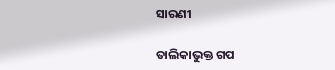ସାରଣୀ

ତାଲିକାଭୁକ୍ତ ଗପ